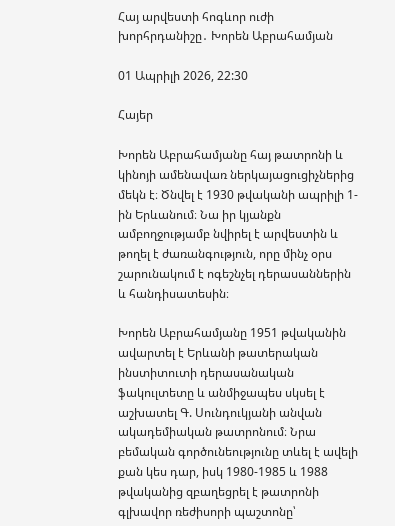Հայ արվեստի հոգևոր ուժի խորհրդանիշը․ Խորեն Աբրահամյան

01 Ապրիլի 2026, 22:30

Հայեր

Խորեն Աբրահամյանը հայ թատրոնի և կինոյի ամենավառ ներկայացուցիչներից մեկն է։ Ծնվել է 1930 թվականի ապրիլի 1-ին Երևանում։ Նա իր կյանքն ամբողջությամբ նվիրել է արվեստին և թողել է ժառանգություն, որը մինչ օրս շարունակում է ոգեշնչել դերասաններին և հանդիսատեսին։

Խորեն Աբրահամյանը 1951 թվականին ավարտել է Երևանի թատերական ինստիտուտի դերասանական ֆակուլտետը և անմիջապես սկսել է աշխատել Գ. Սունդուկյանի անվան ակադեմիական թատրոնում։ Նրա բեմական գործունեությունը տևել է ավելի քան կես դար, իսկ 1980-1985 և 1988 թվականից զբաղեցրել է թատրոնի գլխավոր ռեժիսորի պաշտոնը՝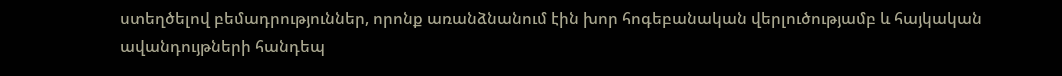ստեղծելով բեմադրություններ, որոնք առանձնանում էին խոր հոգեբանական վերլուծությամբ և հայկական ավանդույթների հանդեպ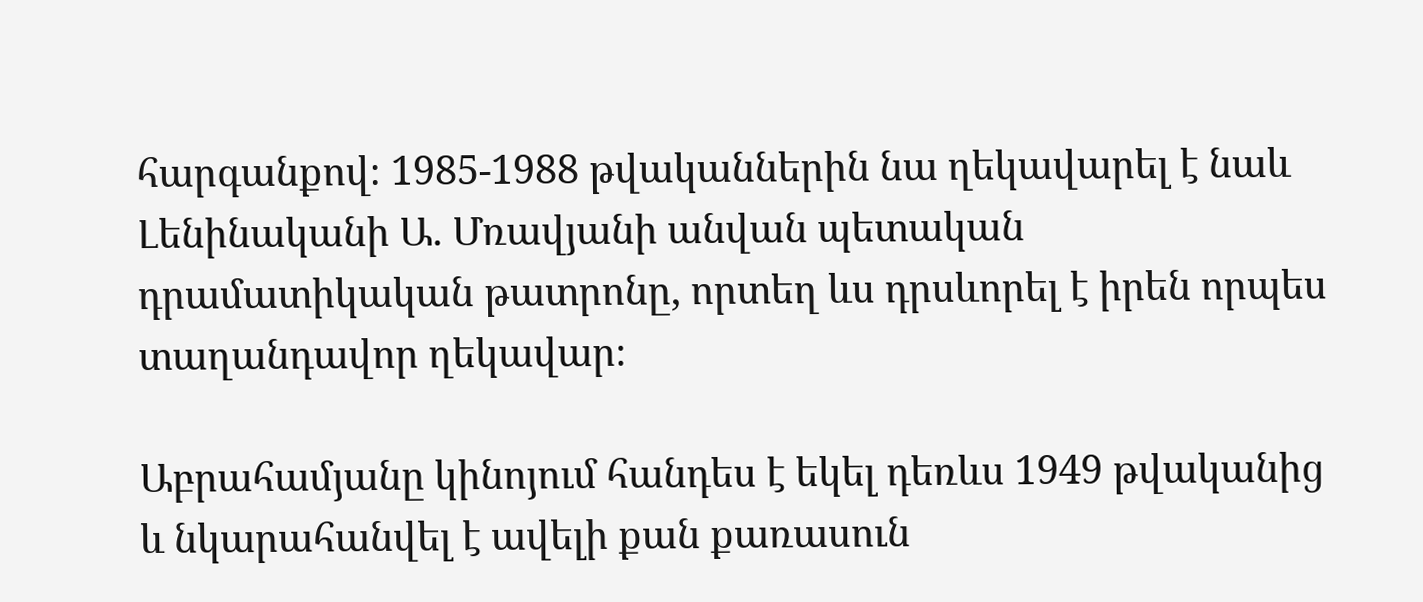հարգանքով։ 1985-1988 թվականներին նա ղեկավարել է նաև Լենինականի Ա. Մռավյանի անվան պետական դրամատիկական թատրոնը, որտեղ ևս դրսևորել է իրեն որպես տաղանդավոր ղեկավար։

Աբրահամյանը կինոյում հանդես է եկել դեռևս 1949 թվականից և նկարահանվել է ավելի քան քառասուն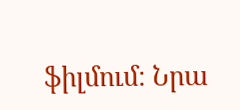ֆիլմում։ Նրա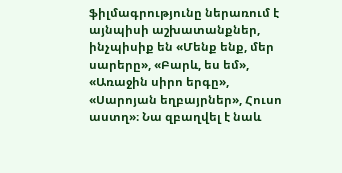ֆիլմագրությունը ներառում է այնպիսի աշխատանքներ, ինչպիսիք են «Մենք ենք, մեր սարերը», «Բարև, ես եմ», «Առաջին սիրո երգը», «Սարոյան եղբայրներ», Հուսո աստղ»։ Նա զբաղվել է նաև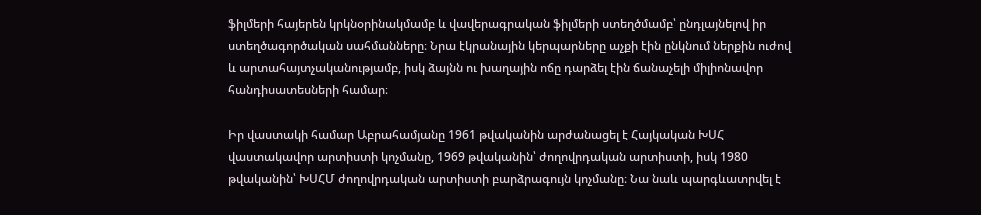ֆիլմերի հայերեն կրկնօրինակմամբ և վավերագրական ֆիլմերի ստեղծմամբ՝ ընդլայնելով իր ստեղծագործական սահմանները։ Նրա էկրանային կերպարները աչքի էին ընկնում ներքին ուժով և արտահայտչականությամբ, իսկ ձայնն ու խաղային ոճը դարձել էին ճանաչելի միլիոնավոր հանդիսատեսների համար։

Իր վաստակի համար Աբրահամյանը 1961 թվականին արժանացել է Հայկական ԽՍՀ վաստակավոր արտիստի կոչմանը, 1969 թվականին՝ ժողովրդական արտիստի, իսկ 1980 թվականին՝ ԽՍՀՄ ժողովրդական արտիստի բարձրագույն կոչմանը։ Նա նաև պարգևատրվել է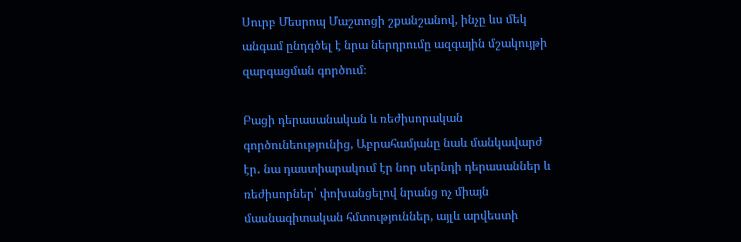Սուրբ Մեսրոպ Մաշտոցի շքանշանով, ինչը ևս մեկ անգամ ընդգծել է նրա ներդրումը ազգային մշակույթի զարգացման գործում։

Բացի դերասանական և ռեժիսորական գործունեությունից, Աբրահամյանը նաև մանկավարժ էր․ նա դաստիարակում էր նոր սերնդի դերասաններ և ռեժիսորներ՝ փոխանցելով նրանց ոչ միայն մասնագիտական հմտություններ, այլև արվեստի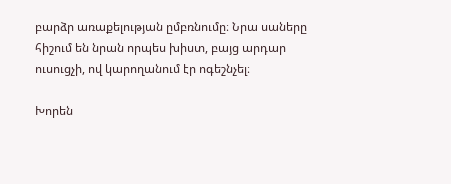բարձր առաքելության ըմբռնումը։ Նրա սաները հիշում են նրան որպես խիստ, բայց արդար ուսուցչի, ով կարողանում էր ոգեշնչել։

Խորեն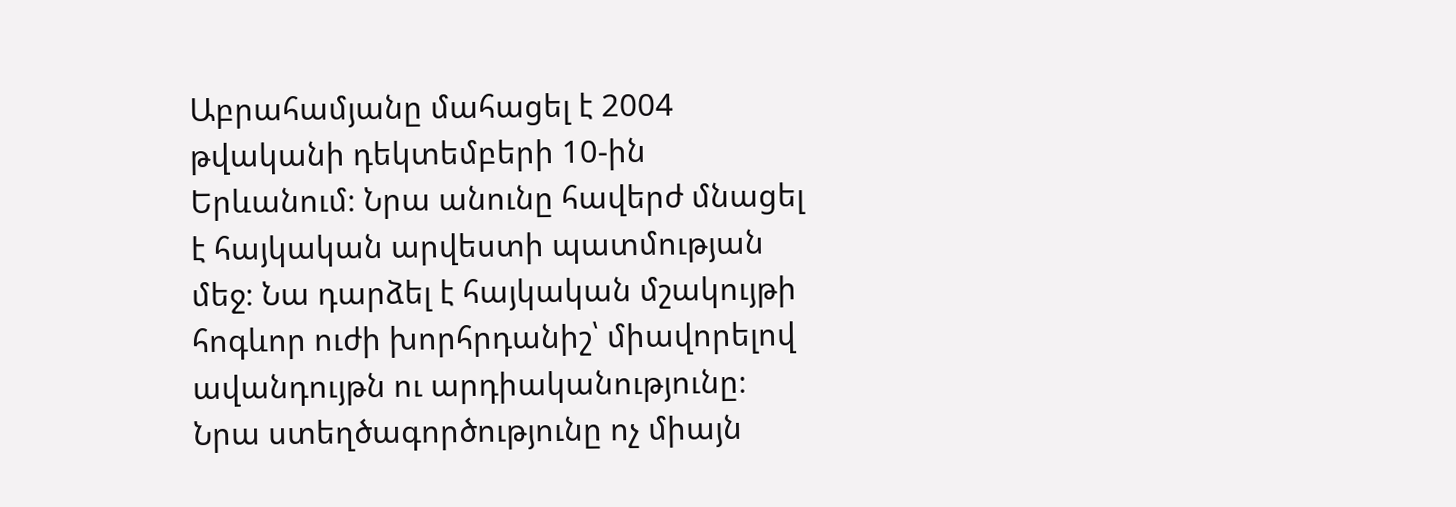Աբրահամյանը մահացել է 2004 թվականի դեկտեմբերի 10-ին Երևանում։ Նրա անունը հավերժ մնացել է հայկական արվեստի պատմության մեջ։ Նա դարձել է հայկական մշակույթի հոգևոր ուժի խորհրդանիշ՝ միավորելով ավանդույթն ու արդիականությունը։ Նրա ստեղծագործությունը ոչ միայն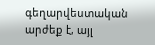գեղարվեստական արժեք է, այլ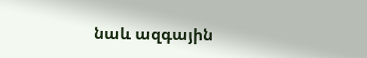նաև ազգային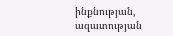ինքնության, ազատության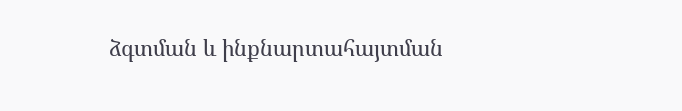ձգտման և ինքնարտահայտման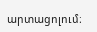արտացոլում։